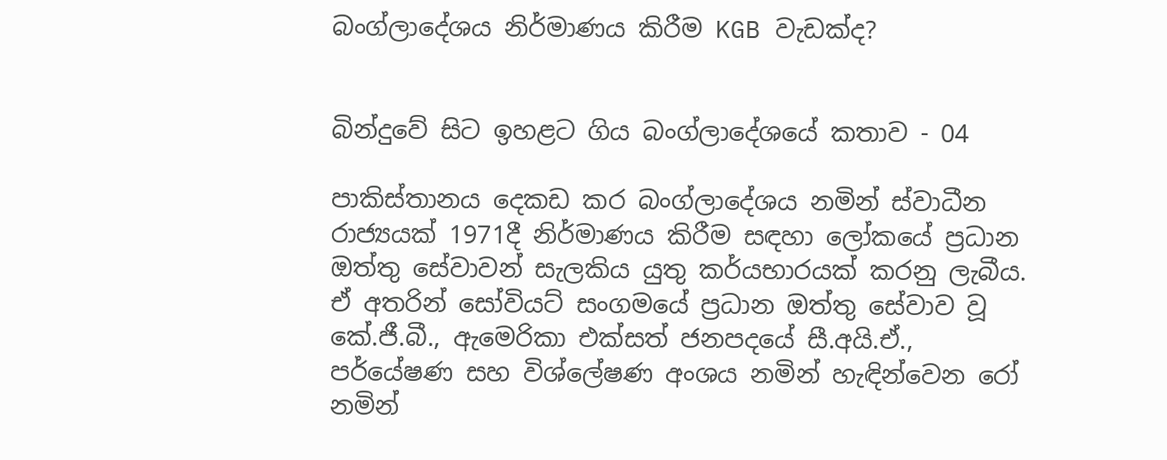බංග්ලාදේශය නිර්මාණය කිරීම KGB වැඩක්ද?


බින්දුවේ සිට ඉහළට ගිය බංග්ලාදේශයේ කතාව - 04

පාකිස්තානය දෙකඩ කර බංග්ලාදේශය නමින් ස්වාධීන රාජ්‍යයක් 1971දී නිර්මාණය කිරීම සඳහා ලෝකයේ ප්‍රධාන ඔත්තු සේවාවන් සැලකිය යුතු කර්යභාරයක් කරනු ලැබීය. ඒ අතරින් සෝවියට් සංගමයේ ප්‍රධාන ඔත්තු සේවාව වූ කේ.ජී.බී., ඇමෙරිකා එක්සත් ජනපදයේ සී.අයි.ඒ., පර්යේෂණ සහ විශ්ලේෂණ අංශය නමින් හැඳින්වෙන රෝ නමින්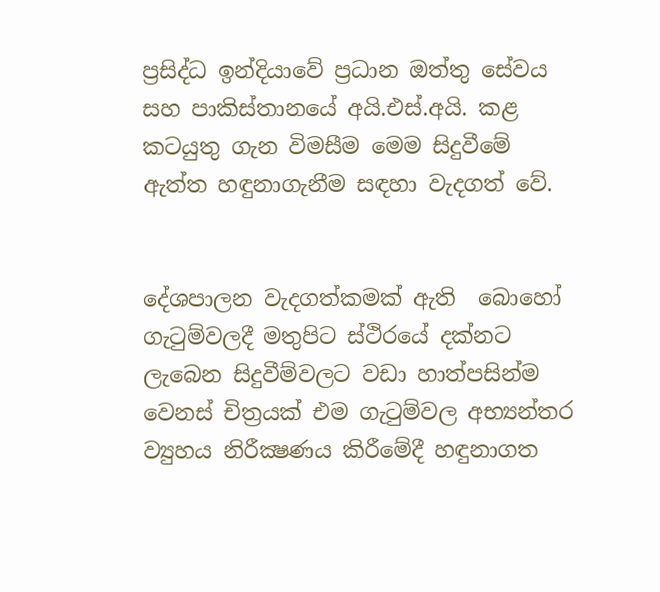ප්‍රසිද්ධ ඉන්දියාවේ ප්‍රධාන ඔත්තු සේවය සහ පාකිස්තානයේ අයි.එස්.අයි. කළ කටයුතු ගැන විමසීම මෙම සිදුවීමේ ඇත්ත හඳුනාගැනීම සඳහා වැදගත් වේ.


දේශපාලන වැදගත්කමක් ඇති  බොහෝ ගැටුම්වලදී මතුපිට ස්ථිරයේ දක්නට ලැබෙන සිදුවීම්වලට වඩා හාත්පසින්ම වෙනස් චිත්‍රයක් එම ගැටුම්වල අභ්‍යන්තර ව්‍යුහය නිරීක්‍ෂණය කිරීමේදී හඳු‍නාගත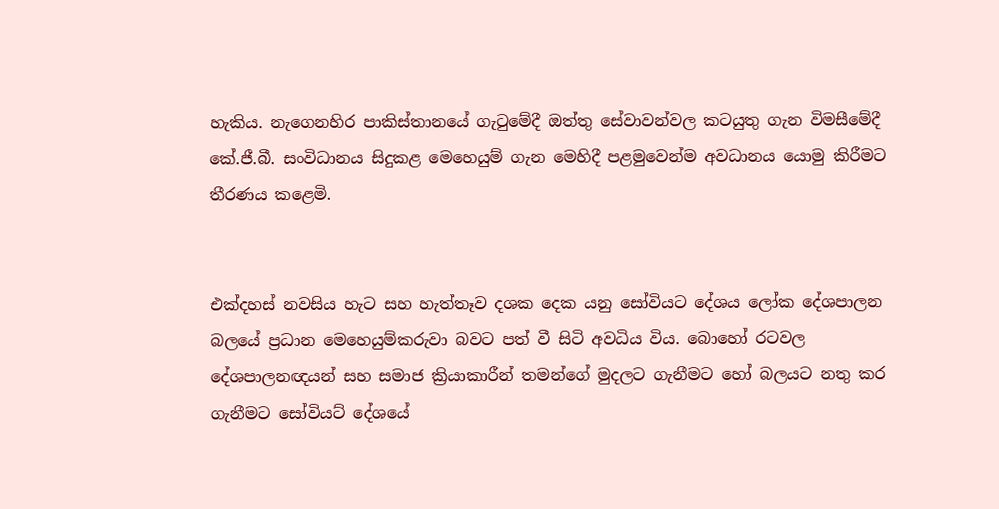හැකිය. නැගෙනහිර පාකිස්තානයේ ගැටුමේදී ඔත්තු සේවාවන්වල කටයුතු ගැන විමසීමේදී කේ.ජී.බී. සංවිධානය සිදුකළ මෙහෙයුම් ගැන මෙහිදී පළමුවෙන්ම අවධානය යොමු කිරීමට තීරණය කළෙමි.


එක්දහස් නවසිය හැට සහ හැත්තෑව දශක දෙක යනු සෝවියට දේශය ලෝක දේශපාලන බලයේ ප්‍රධාන මෙහෙයුම්කරුවා බවට පත් වී සිටි අවධිය විය. බොහෝ රටවල දේශපාලනඥයන් සහ සමාජ ක්‍රියාකාරීන් තමන්ගේ මුදලට ගැනීමට හෝ බලයට නතු කර ගැනීමට සෝවියට් දේශයේ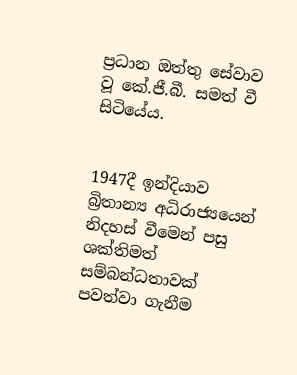ප්‍රධාන ඔත්තු සේවාව වූ කේ.ජී.බී. සමත් වී සිටියේය.


1947දී ඉන්දියාව බ්‍රිතාන්‍ය අධිරාජ්‍යයෙන් නිදහස් වීමෙන් පසු ශක්තිමත් සම්බන්ධතාවක් පවත්වා ගැනීම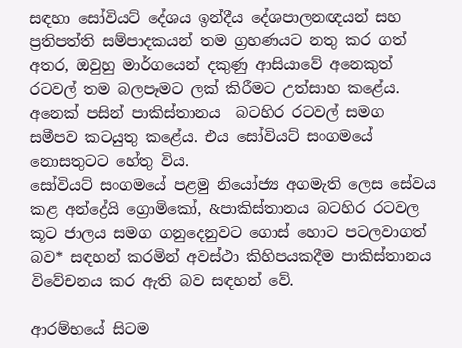සඳහා සෝවියට් දේශය ඉන්දීය දේශපාලනඥයන් සහ ප්‍රතිපත්ති සම්පාදකයන් තම ග්‍රහණයට නතු කර ගත් අතර, ඔවුහු මාර්ගයෙන් දකුණු ආසියාවේ අනෙකුත් රටවල් තම බලපෑමට ලක් කිරීමට උත්සාහ කළේය. අනෙක් පසින් පාකිස්තානය  බටහිර රටවල් සමග සමීපව කටයුතු කළේය. එය සෝවියට් සංගමයේ නොසතුටට හේතු විය.
සෝවියට් සංගමයේ පළමු නියෝජ්‍ය අගමැති ලෙස සේවය කළ අන්ද්‍රේයි ග්‍රොමිකෝ, &පාකිස්තානය බටහිර රටවල කූට ජාලය සමග ගනුදෙනුවට ගොස් හොට පටලවාගත් බව* සඳහන් කරමින් අවස්ථා කිහිපයකදීම පාකිස්තානය විවේචනය කර ඇති බව සඳහන් වේ.

ආරම්භයේ සිටම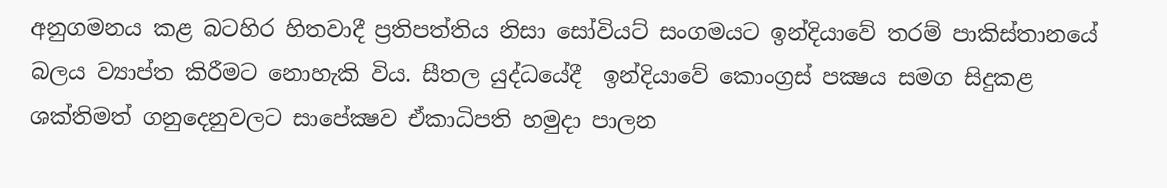අනුගමනය කළ බටහිර හිතවාදී ප්‍රතිපත්තිය නිසා සෝවියට් සංගමයට ඉන්දියාවේ තරම් පාකිස්තානයේ බලය ව්‍යාප්ත කිරීමට නොහැකි විය. සීතල යුද්ධයේදී  ඉන්දියාවේ කොංග්‍රස් පක්‍ෂය සමග සිදුකළ ශක්තිමත් ගනුදෙනුවලට සාපේක්‍ෂව ඒකාධිපති හමුදා පාලන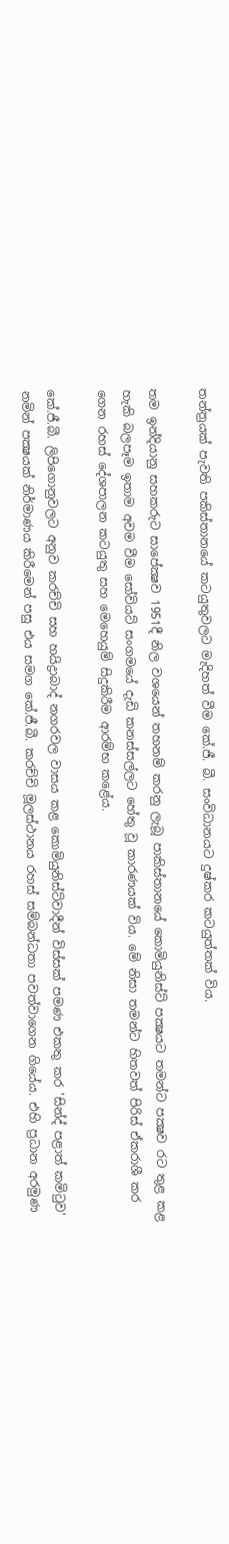තන්ත්‍රයක් පැවති පකිස්තානයේ කටයුතුවලට මැදිහත් වීම කේ.ජී. බී. සංවිධානයට දුෂ්කර කටයුත්තක් විය.

තම ඉන්දියානු සහකරුට සාපේක්‍ෂව 1951දී නිල වශයෙන් තහනම් කරනු ලැබූ පාකිස්තානයේ කොමියුනිස්ට් පක්‍ෂයට තමන්ට පක්‍ෂව රට තුළ කළ හැකි බලපෑම ඉතාම අවම වීම සෝවියට් සංගමයේ දැඩි කනස්සල්ලට හේතු වූ කාරණයක් විය. මේ නිසා තමන්ට හිතවත් පිරිස් ඒකරාශී කර ගෙන රහස් දේශපාලන කටයුතු සහ මෙහෙයුම් සිදුකිරීම ආරම්භ කළේය.

කේ.ජී.බී. ලිපිගොනුවලට අනුව කරච්චි සහ හයිද්‍රාබාද් නගරවල වාසය කළ කොමියුනිස්ට්වාදීන් විස්සක් පමණ එකතු කර 'සින්ද් පළාත් කමිටුව' නමින් පක්‍ෂයක් නිර්මාණය කිරීමෙන් පසු එය සමග කේ.ජී.බී. කරච්චි මූලස්ථානය රහස් සම්බන්ධතා පවත්වාගෙන ගියේය. එහි ප්‍රධාන අරමුණ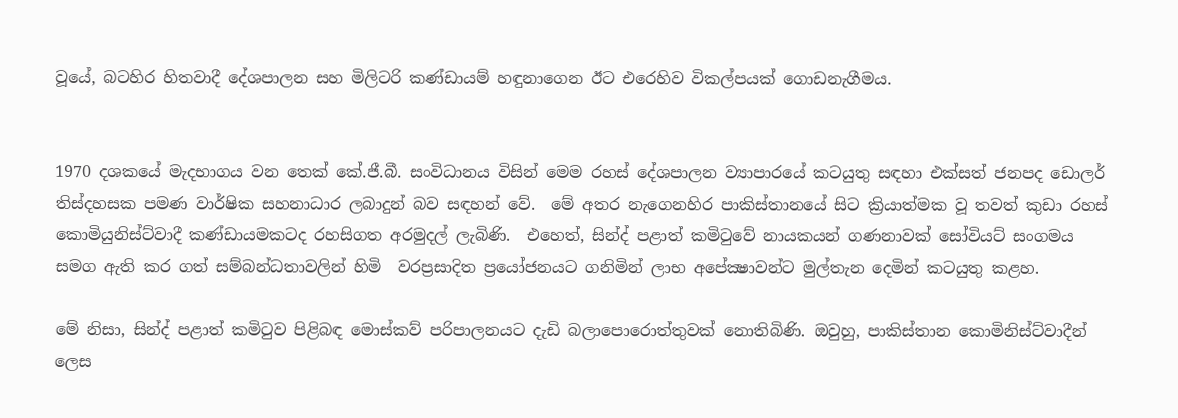වූයේ, බටහිර හිතවාදී දේශපාලන සහ මිලිටරි කණ්ඩායම් හඳුනාගෙන ඊට එරෙහිව විකල්පයක් ගොඩනැගීමය.


1970 දශකයේ මැදභාගය වන තෙක් කේ.ජී.බී. සංවිධානය විසින් මෙම රහස් දේශපාලන ව්‍යාපාරයේ කටයුතු සඳහා එක්සත් ජනපද ඩොලර් තිස්දහසක පමණ වාර්ෂික සහනාධාර ලබාදුන් බව සඳහන් වේ.  මේ අතර නැගෙනහිර පාකිස්තානයේ සිට ක්‍රියාත්මක වූ තවත් කුඩා රහස් කොමියුනිස්ට්වාදී කණ්ඩායමකටද රහසිගත අරමුදල් ලැබිණි.  එහෙත්, සින්ද් පළාත් කමිටුවේ නායකයන් ගණනාවක් සෝවියට් සංගමය සමග ඇති කර ගත් සම්බන්ධතාවලින් හිමි  වරප්‍රසාදිත ප්‍රයෝජනයට ගනිමින් ලාභ අපේක්‍ෂාවන්ට මුල්තැන දෙමින් කටයුතු කළහ.

මේ නිසා, සින්ද් පළාත් කමිටුව පිළිබඳ මොස්කව් පරිපාලනයට දැඩි බලාපොරොත්තුවක් නොතිබිණි. ඔවුහු, පාකිස්තාන කොමිනිස්ට්වාදීන් ලෙස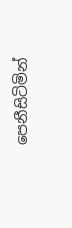පෙනීසිටිමින්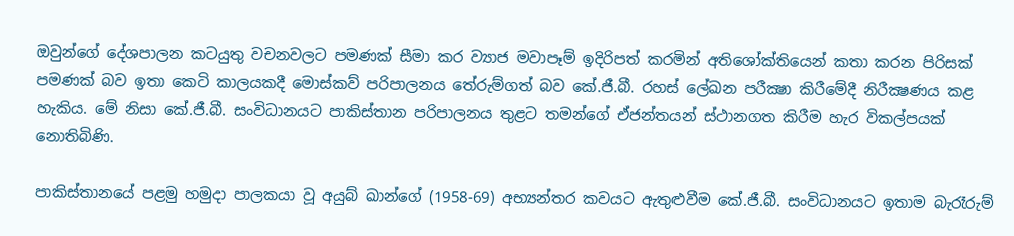ඔවුන්ගේ දේශපාලන කටයුතු වචනවලට පමණක් සීමා කර ව්‍යාජ මවාපෑම් ඉදිරිපත් කරමින් අතිශෝක්තියෙන් කතා කරන පිරිසක් පමණක් බව ඉතා කෙටි කාලයකදී මොස්කව් පරිපාලනය තේරුම්ගත් බව කේ.ජී.බී. රහස් ලේඛන පරීක්‍ෂා කිරීමේදී නිරීක්‍ෂණය කළ හැකිය. මේ නිසා කේ.ජී.බී. සංවිධානයට පාකිස්තාන පරිපාලනය තුළට තමන්ගේ ඒජන්තයන් ස්ථානගත කිරීම හැර විකල්පයක් නොතිබිණි.

පාකිස්තානයේ පළමු හමුදා පාලකයා වූ අයුබ් ඛාන්ගේ (1958-69) අභ්‍යන්තර කවයට ඇතුළුවීම කේ.ජී.බී. සංවිධානයට ඉතාම බැරෑරුම්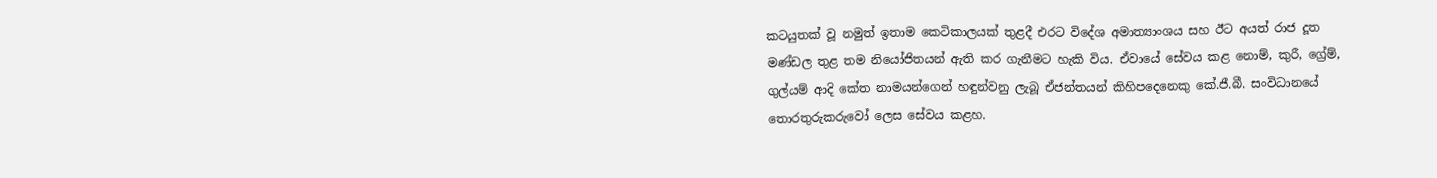කටයුතක් වූ නමුත් ඉතාම කෙටිකාලයක් තුළදී එරට විදේශ අමාත්‍යාංශය සහ ඊට අයත් රාජ දූත මණ්ඩල තුළ තම නියෝජිතයන් ඇති කර ගැනීමට හැකි විය. ඒවායේ සේවය කළ නොම්, කුරී, ග්‍රේම්, ගුල්යම් ආදි කේත නාමයන්ගෙන් හඳුන්වනු ලැබූ ඒජන්තයන් කිහිපදෙනෙකු කේ.ජී.බී. සංවිධානයේ තොරතුරුකරුවෝ ලෙස සේවය කළහ.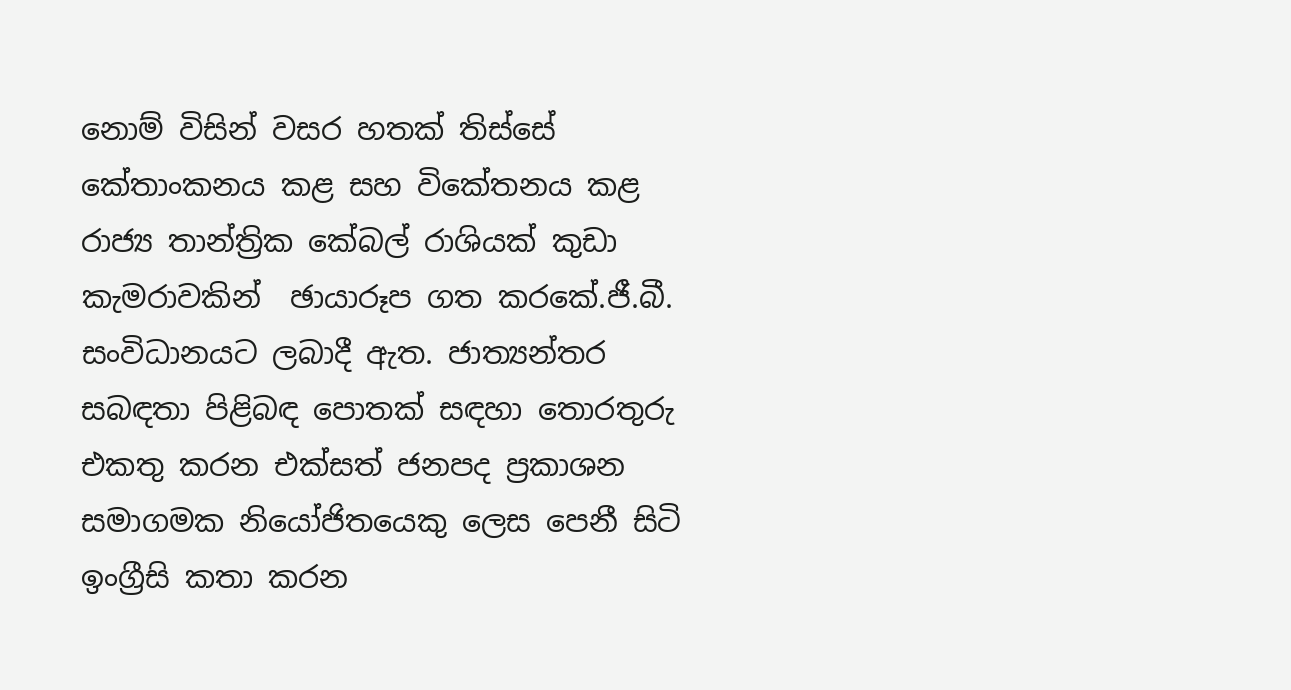නොම් විසින් වසර හතක් තිස්සේ කේතාංකනය කළ සහ විකේතනය කළ රාජ්‍ය තාන්ත්‍රික කේබල් රාශියක් කුඩා කැමරාවකින්  ඡායාරූප ගත කරකේ.ජී.බී. සංවිධානයට ලබාදී ඇත. ජාත්‍යන්තර සබඳතා පිළිබඳ පොතක් සඳහා තොරතුරු එකතු කරන එක්සත් ජනපද ප්‍රකාශන සමාගමක නියෝජිතයෙකු ලෙස පෙනී සිටි ඉංග්‍රීසි කතා කරන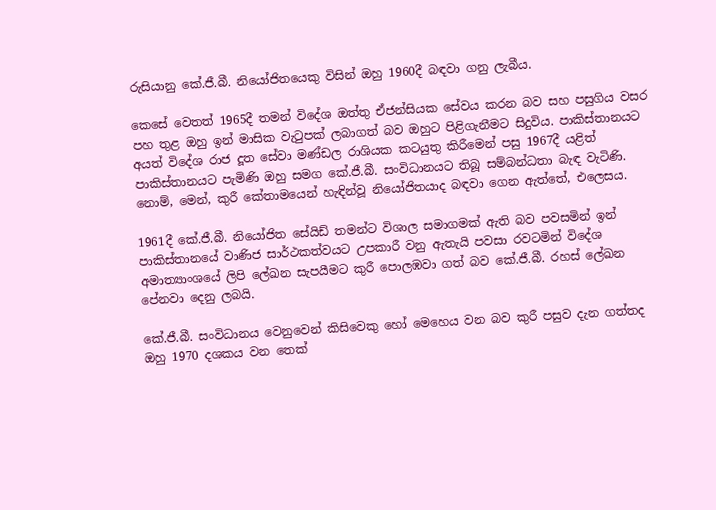රුසියානු කේ.ජී.බී. නියෝජිතයෙකු විසින් ඔහු 1960දී බඳවා ගනු ලැබීය.

කෙසේ වෙතත් 1965දී තමන් විදේශ ඔත්තු ඒජන්සියක සේවය කරන බව සහ පසුගිය වසර පහ තුළ ඔහු ඉන් මාසික වැටුපක් ලබාගත් බව ඔහුට පිළිගැනීමට සිදුවිය. පාකිස්තානයට අයත් විදේශ රාජ දූත සේවා මණ්ඩල රාශියක කටයුතු කිරීමෙන් පසු 1967දී යළිත් පාකිස්තානයට පැමිණි ඔහු සමග කේ.ජී.බී. සංවිධානයට තිබූ සම්බන්ධතා බැඳ වැටිණි. නොම්, මෙන්, කුරී කේතාමයෙන් හැඳින්වූ නියෝජිතයාද බඳවා ගෙන ඇත්තේ, එලෙසය.

1961දී කේ.ජී.බී. නියෝජිත සේයිඩ් තමන්ට විශාල සමාගමක් ඇති බව පවසමින් ඉන්  පාකිස්තානයේ වාණිජ සාර්ථකත්වයට උපකාරී වනු ඇතැයි පවසා රවටමින් විදේශ අමාත්‍යාංශයේ ලිපි ලේඛන සැපයීමට කුරී පොලඹවා ගත් බව කේ.ජී.බී. රහස් ලේඛන පේනවා දෙනු ලබයි.

කේ.ජී.බී. සංවිධානය වෙනුවෙන් කිසිවෙකු හෝ මෙහෙය වන බව කුරී පසුව දැන ගත්තද ඔහු 1970 දශකය වන තෙක්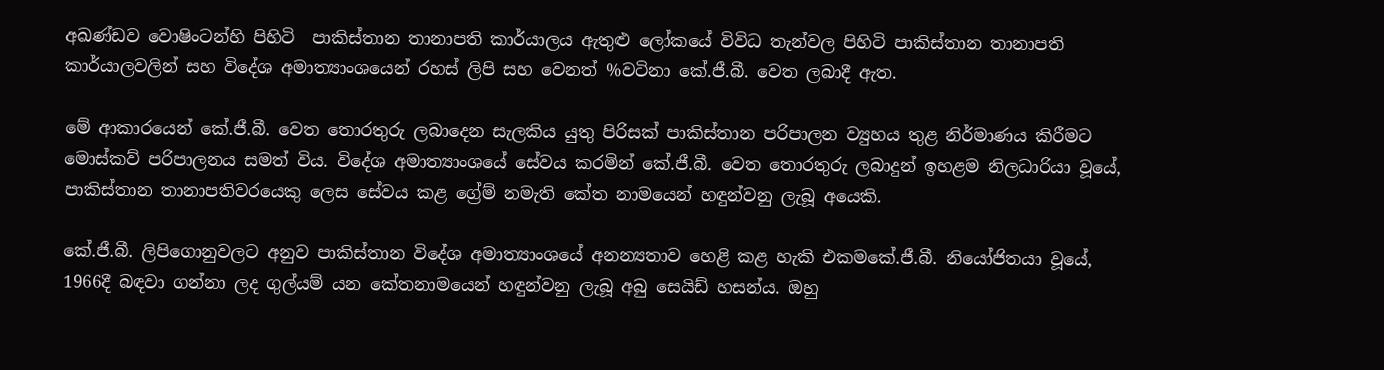අඛණ්ඩව වොෂිංටන්හි පිහිටි  පාකිස්තාන තානාපති කාර්යාලය ඇතුළු ලෝකයේ විවිධ තැන්වල පිහිටි පාකිස්තාන තානාපති කාර්යාලවලින් සහ විදේශ අමාත්‍යාංශයෙන් රහස් ලිපි සහ වෙනත් %වටිනා කේ.ජී.බී. වෙත ලබාදී ඇත.

මේ ආකාරයෙන් කේ.ජී.බී. වෙත තොරතුරු ලබාදෙන සැලකිය යුතු පිරිසක් පාකිස්තාන පරිපාලන ව්‍යුහය තුළ නිර්මාණය කිරීමට මොස්කව් පරිපාලනය සමත් විය. විදේශ අමාත්‍යාංශයේ සේවය කරමින් කේ.ජී.බී. වෙත තොරතුරු ලබාදුන් ඉහළම නිලධාරියා වූයේ, පාකිස්තාන තානාපතිවරයෙකු ලෙස සේවය කළ ග්‍රේම් නමැති කේත නාමයෙන් හඳුන්වනු ලැබූ අයෙකි.

කේ.ජී.බී. ලිපිගොනුවලට අනුව පාකිස්තාන විදේශ අමාත්‍යාංශයේ අනන්‍යතාව හෙළි කළ හැකි එකමකේ.ජී.බී. නියෝජිතයා වූයේ, 1966දී බඳවා ගන්නා ලද ගුල්යම් යන කේතනාමයෙන් හඳුන්වනු ලැබූ අබු සෙයිඩ් හසන්ය. ඔහු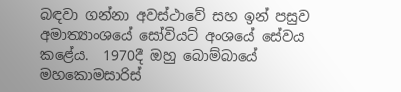බඳවා ගන්නා අවස්ථාවේ සහ ඉන් පසුව අමාත්‍යාංශයේ සෝවියට් අංශයේ සේවය කළේය.  1970දී ඔහු බොම්බායේ මහකොමසාරිස්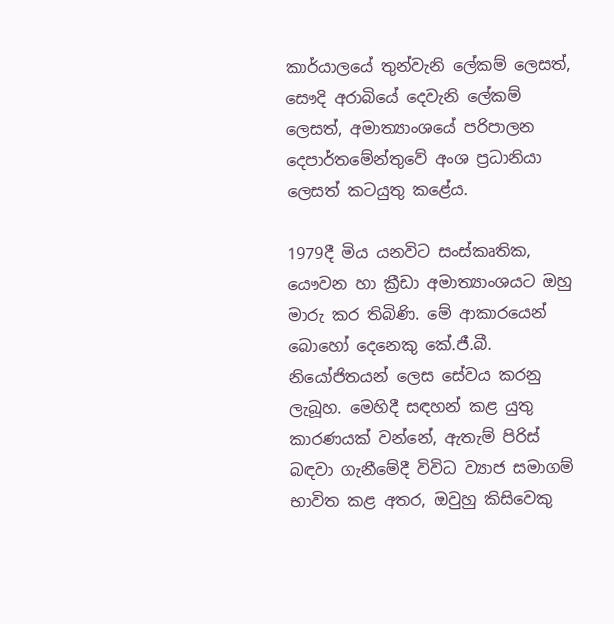කාර්යාලයේ තුන්වැනි ලේකම් ලෙසත්, සෞදි අරාබියේ දෙවැනි ලේකම් ලෙසත්, අමාත්‍යාංශයේ පරිපාලන දෙපාර්තමේන්තුවේ අංශ ප්‍රධානියා ලෙසත් කටයුතු කළේය.

1979දී මිය යනවිට සංස්කෘතික, යෞවන හා ක්‍රීඩා අමාත්‍යාංශයට ඔහු මාරු කර තිබිණි. මේ ආකාරයෙන් බොහෝ දෙනෙකු කේ.ජී.බී. නියෝජිතයන් ලෙස සේවය කරනු ලැබූහ. මෙහිදී සඳහන් කළ යුතු කාරණයක් වන්නේ, ඇතැම් පිරිස් බඳවා ගැනීමේදී විවිධ ව්‍යාජ සමාගම් භාවිත කළ අතර, ඔවුහු කිසිවෙකු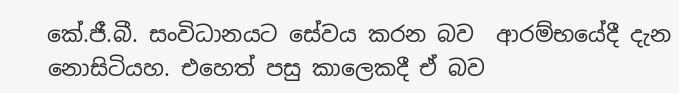කේ.ජී.බී. සංවිධානයට සේවය කරන බව  ආරම්භයේදී දැන නොසිටියහ. එහෙත් පසු කාලෙකදී ඒ බව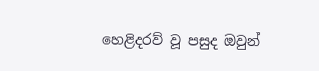හෙළිදරව් වූ පසුද ඔවුන්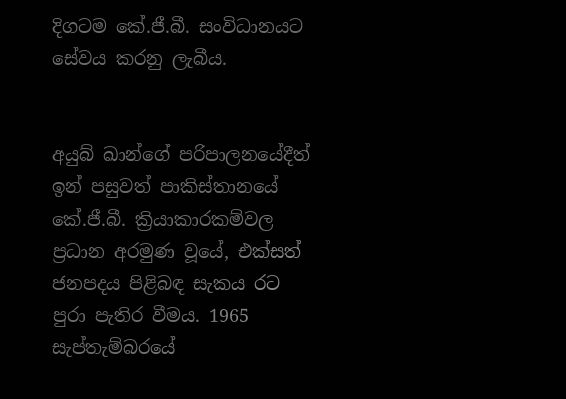දිගටම කේ.ජී.බී. සංවිධානයට සේවය කරනු ලැබීය.


අයුබ් ඛාන්ගේ පරිපාලනයේදීත් ඉන් පසුවත් පාකිස්තානයේ කේ.ජී.බී. ක්‍රියාකාරකම්වල ප්‍රධාන අරමුණ වූයේ, එක්සත් ජනපදය පිළිබඳ සැකය රට පුරා පැතිර වීමය. 1965 සැප්තැම්බරයේ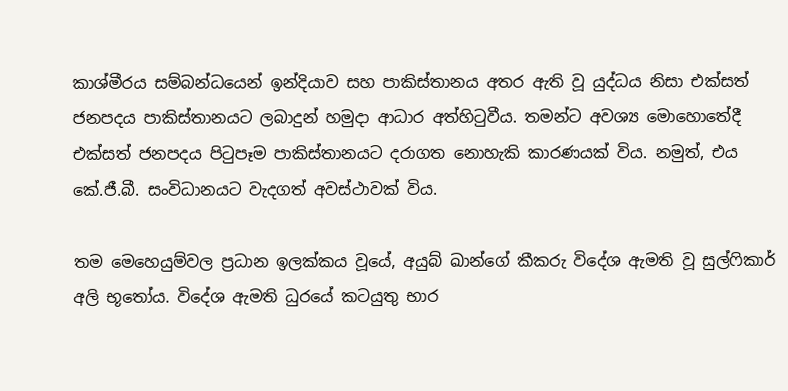කාශ්මීරය සම්බන්ධයෙන් ඉන්දියාව සහ පාකිස්තානය අතර ඇති වූ යුද්ධය නිසා එක්සත් ජනපදය පාකිස්තානයට ලබාදුන් හමුදා ආධාර අත්හිටුවීය. තමන්ට අවශ්‍ය මොහොතේදී එක්සත් ජනපදය පිටුපෑම පාකිස්තානයට දරාගත නොහැකි කාරණයක් විය. නමුත්, එය කේ.ජී.බී. සංවිධානයට වැදගත් අවස්ථාවක් විය.

තම මෙහෙයුම්වල ප්‍රධාන ඉලක්කය වූයේ, අයුබ් ඛාන්ගේ කීකරු විදේශ ඇමති වූ සුල්ෆිකාර් අලි භූතෝය. විදේශ ඇමති ධුරයේ කටයුතු භාර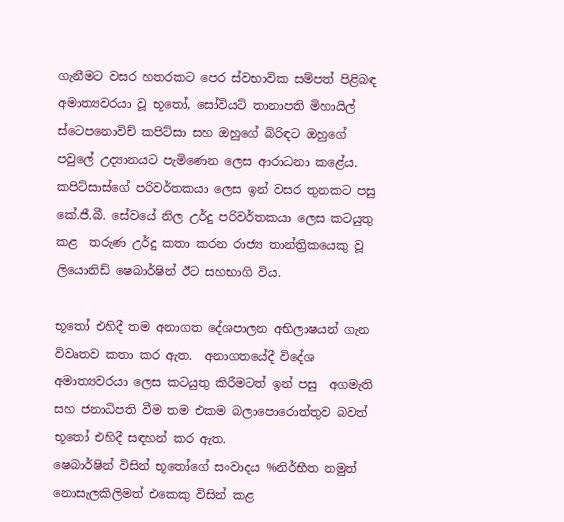ගැනීමට වසර හතරකට පෙර ස්වභාවික සම්පත් පිළිබඳ අමාත්‍යවරයා වූ භූතෝ, සෝවියට් තානාපති මිහායිල් ස්ටෙපනොවිච් කපිට්සා සහ ඔහුගේ බිරිඳට ඔහුගේ පවුලේ උද්‍යානයට පැමිණෙන ලෙස ආරාධනා කළේය. කපිට්සාස්ගේ පරිවර්තකයා ලෙස ඉන් වසර තුනකට පසු කේ.ජී.බී. සේවයේ නිල උර්දු පරිවර්තකයා ලෙස කටයුතු කළ  තරුණ උර්දු කතා කරන රාජ්‍ය තාන්ත්‍රිකයෙකු වූ ලියොනිඩ් ෂෙබාර්ෂින් ඊට සහභාගි විය.

භූතෝ එහිදී තම අනාගත දේශපාලන අභිලාෂයන් ගැන විවෘතව කතා කර ඇත.  අනාගතයේදී විදේශ අමාත්‍යවරයා ලෙස කටයුතු කිරීමටත් ඉන් පසු  අගමැති සහ ජනාධිපති වීම තම එකම බලාපොරොත්තුව බවත් භූතෝ එහිදී සඳහන් කර ඇත.
ෂෙබාර්ෂින් විසින් භූතෝගේ සංවාදය %නිර්භීත නමුත් නොසැලකිලිමත් එකෙකු විසින් කළ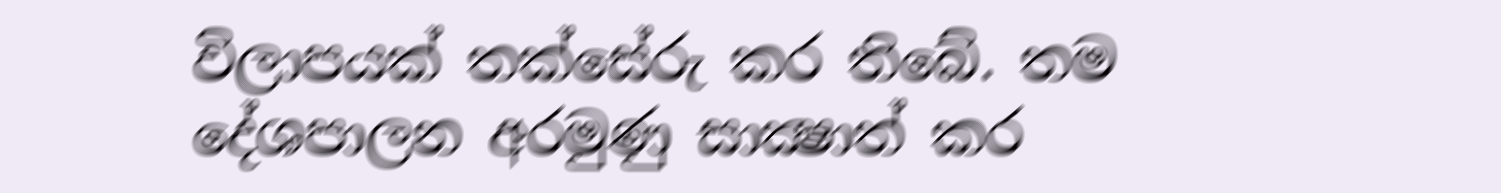විලාපයක් තක්සේරු කර තිබේ. තම දේශපාලන අරමුණු සාක්‍ෂාත් කර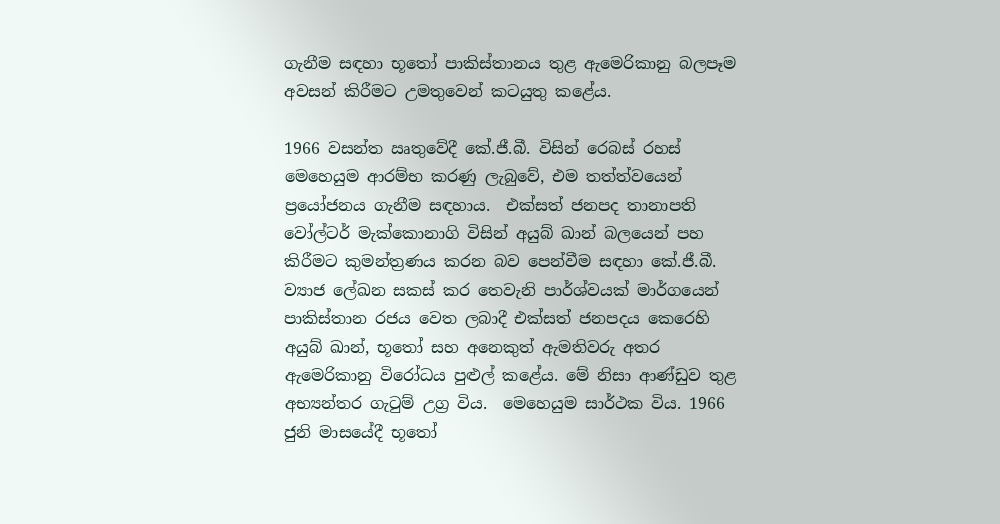ගැනීම සඳහා භූතෝ පාකිස්තානය තුළ ඇමෙ‍රිකානු බලපෑම අවසන් කිරීමට උමතුවෙන් කටයුතු කළේය.

1966 වසන්ත ඍතුවේදී කේ.ජී.බී. විසින් රෙබස් රහස් මෙහෙයුම ආරම්භ කරණු ලැබුවේ, එම තත්ත්වයෙන්  ප්‍රයෝජනය ගැනීම සඳහාය.  එක්සත් ජනපද තානාපති වෝල්ටර් මැක්කොනාගි විසින් අයුබ් ඛාන් බලයෙන් පහ කිරීමට කුමන්ත්‍රණය කරන බව පෙන්වීම සඳහා කේ.ජී.බී. ව්‍යාජ ලේඛන සකස් කර තෙවැනි පාර්ශ්වයක් මාර්ගයෙන් පාකිස්තාන රජය වෙත ලබාදී එක්සත් ජනපදය කෙරෙහි අයුබ් ඛාන්, භූතෝ සහ අනෙකුත් ඇමතිවරු අතර ඇමෙරිකානු විරෝධය පුළුල් කළේය. මේ නිසා ආණ්ඩුව තුළ අභ්‍යන්තර ගැටුම් උග්‍ර විය.  මෙහෙයුම සාර්ථක විය. 1966 ජුනි මාසයේදී භූතෝ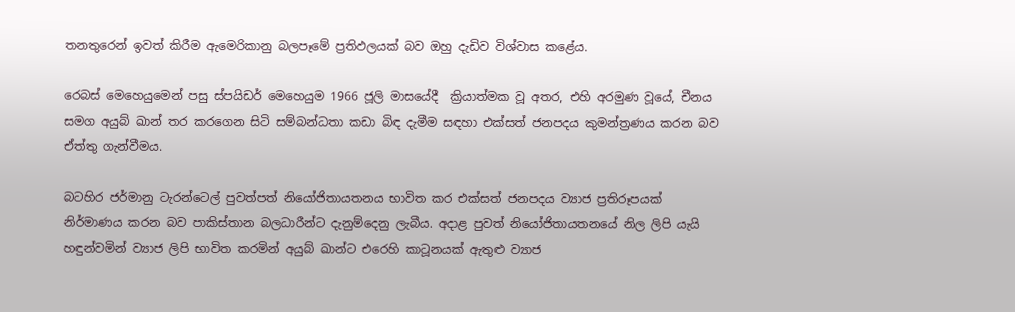තනතුරෙන් ඉවත් කිරීම ඇමෙරිකානු බලපෑමේ ප්‍රතිඵලයක් බව ඔහු දැඩිව විශ්වාස කළේය.

රෙබස් මෙහෙයුමෙන් පසු ස්පයිඩර් මෙහෙයුම 1966 ජූලි මාසයේදී  ක්‍රියාත්මක වූ අතර, එහි අරමුණ වූයේ, චීනය සමග අයුබ් ඛාන් තර කරගෙන සිටි සම්බන්ධතා කඩා බිඳ දැමීම සඳහා එක්සත් ජනපදය කුමන්ත්‍රණය කරන බව ඒත්තු ගැන්වීමය.

බටහිර ජර්මානු ටැරන්ටෙල් පුවත්පත් නියෝජිතායතනය භාවිත කර එක්සත් ජනපදය ව්‍යාජ ප්‍රතිරූපයක් නිර්මාණය කරන බව පාකිස්තාන බලධාරීන්ට දැනුම්දෙනු ලැබීය. අදාළ පුවත් නියෝජිතායතනයේ නිල ලිපි යැයි හඳුන්වමින් ව්‍යාජ ලිපි භාවිත කරමින් අයුබ් ඛාන්ට එරෙහි කාටූනයක් ඇතුළු ව්‍යාජ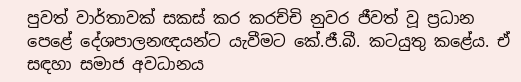පුවත් වාර්තාවක් සකස් කර කරච්චි නුවර ජීවත් වූ ප්‍රධාන පෙළේ දේශපාලනඥයන්ට යැවීමට කේ.ජී.බී. කටයුතු කළේය. ඒ සඳහා සමාජ අවධානය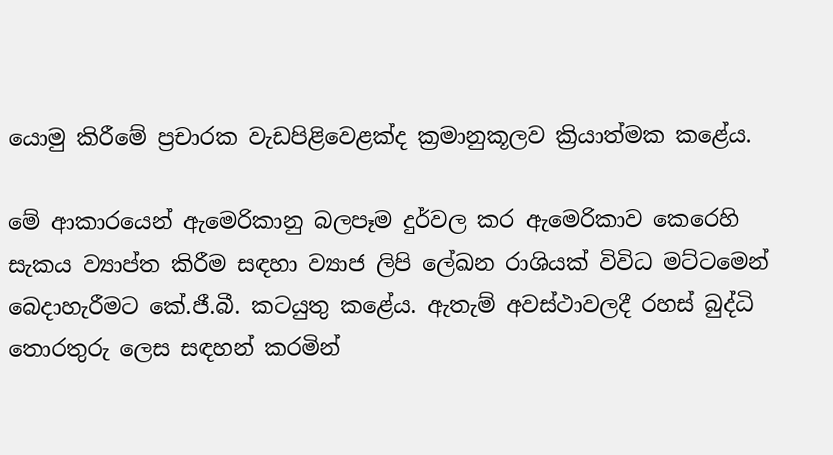යොමු කිරීමේ ප්‍රචාරක වැඩපිළිවෙළක්ද ක්‍රමානුකූලව ක්‍රියාත්මක කළේය.

මේ ආකාරයෙන් ඇමෙරිකානු බලපෑම දුර්වල කර ඇමෙරිකාව කෙරෙහි සැකය ව්‍යාප්ත කිරීම සඳහා ව්‍යාජ ලිපි ලේඛන රාශියක් විවිධ මට්ටමෙන් බෙදාහැරීමට කේ.ජී.බී. කටයුතු කළේය. ඇතැම් අවස්ථාවලදී රහස් බුද්ධි තොරතුරු ලෙස සඳහන් කරමින්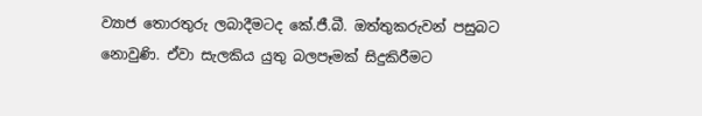ව්‍යාජ තොරතුරු ලබාදීමටද කේ.ජී.බී. ඔත්තුකරුවන් පසුබට නොවුණි. ඒවා සැලකිය යුතු බලපෑමක් සිදුකිරීමට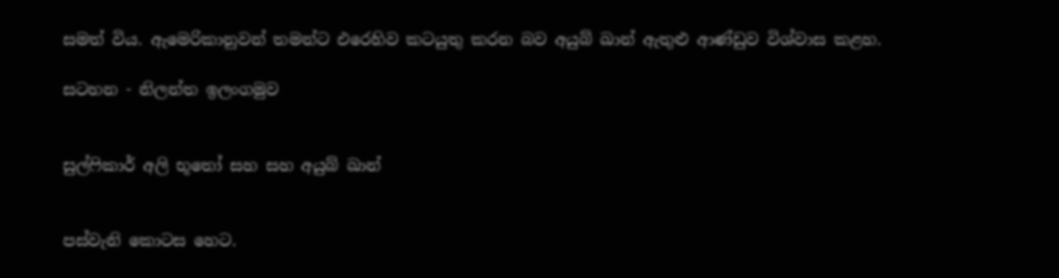සමත් විය. ඇමෙරිකානුවන් තමන්ට එරෙහිව කටයුතු කරන බව අයුබ් ඛාන් ඇතුළු ආණ්ඩුව විශ්වාස කළහ.

සටහන - නිලන්ත ඉලංගමුව


සුල්ෆිකාර් අලි භූතෝ සහ සහ අයුබ් ඛාන්


පස්වැනි කොටස හෙට.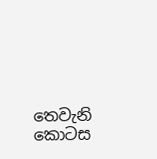තෙවැනි කොටස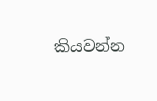කියවන්න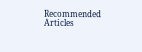Recommended Articles